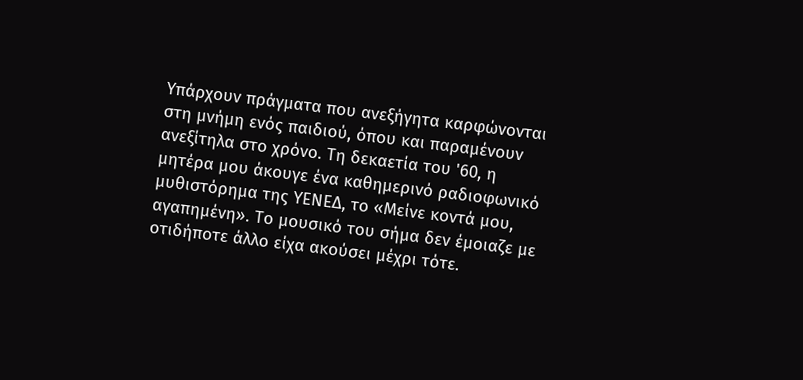Υπάρχουν πράγματα που ανεξήγητα καρφώνονται στη μνήμη ενός παιδιού, όπου και παραμένουν ανεξίτηλα στο χρόνο. Τη δεκαετία του '60, η μητέρα μου άκουγε ένα καθημερινό ραδιοφωνικό μυθιστόρημα της ΥΕΝΕΔ, το «Μείνε κοντά μου, αγαπημένη». Το μουσικό του σήμα δεν έμοιαζε με οτιδήποτε άλλο είχα ακούσει μέχρι τότε.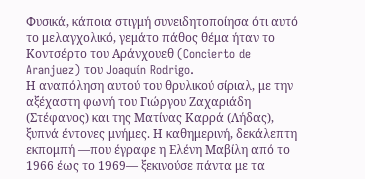Φυσικά, κάποια στιγμή συνειδητοποίησα ότι αυτό το μελαγχολικό, γεμάτο πάθος θέμα ήταν το Κοντσέρτο του Αράνχουεθ (Concierto de Aranjuez) του Joaquín Rodrigo.
Η αναπόληση αυτού του θρυλικού σίριαλ, με την αξέχαστη φωνή του Γιώργου Ζαχαριάδη (Στέφανος) και της Ματίνας Καρρά (Λήδας), ξυπνά έντονες μνήμες. Η καθημερινή, δεκάλεπτη εκπομπή —που έγραφε η Ελένη Μαβίλη από το 1966 έως το 1969— ξεκινούσε πάντα με τα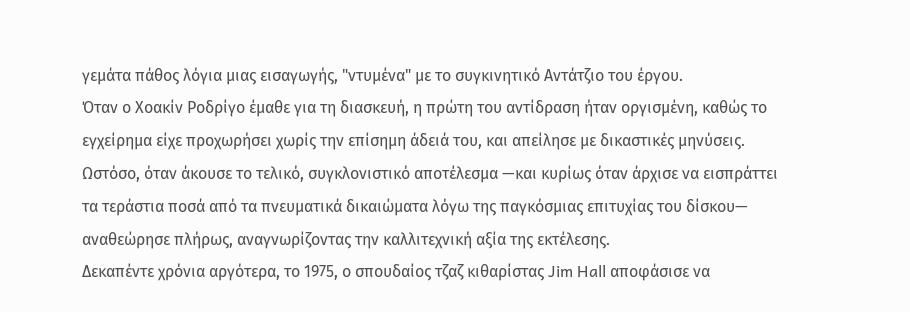γεμάτα πάθος λόγια μιας εισαγωγής, "ντυμένα" με το συγκινητικό Αντάτζιο του έργου.
Όταν ο Χοακίν Ροδρίγο έμαθε για τη διασκευή, η πρώτη του αντίδραση ήταν οργισμένη, καθώς το εγχείρημα είχε προχωρήσει χωρίς την επίσημη άδειά του, και απείλησε με δικαστικές μηνύσεις. Ωστόσο, όταν άκουσε το τελικό, συγκλονιστικό αποτέλεσμα —και κυρίως όταν άρχισε να εισπράττει τα τεράστια ποσά από τα πνευματικά δικαιώματα λόγω της παγκόσμιας επιτυχίας του δίσκου— αναθεώρησε πλήρως, αναγνωρίζοντας την καλλιτεχνική αξία της εκτέλεσης.
Δεκαπέντε χρόνια αργότερα, το 1975, ο σπουδαίος τζαζ κιθαρίστας Jim Hall αποφάσισε να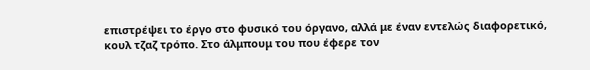επιστρέψει το έργο στο φυσικό του όργανο, αλλά με έναν εντελώς διαφορετικό, κουλ τζαζ τρόπο. Στο άλμπουμ του που έφερε τον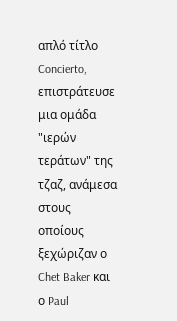απλό τίτλο Concierto, επιστράτευσε μια ομάδα "ιερών τεράτων" της τζαζ, ανάμεσα στους οποίους ξεχώριζαν ο Chet Baker και ο Paul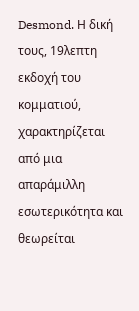Desmond. Η δική τους, 19λεπτη εκδοχή του κομματιού, χαρακτηρίζεται από μια απαράμιλλη εσωτερικότητα και θεωρείται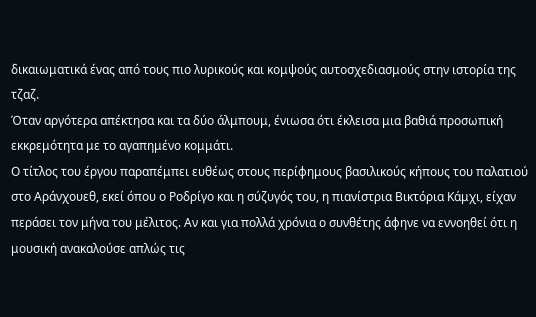δικαιωματικά ένας από τους πιο λυρικούς και κομψούς αυτοσχεδιασμούς στην ιστορία της τζαζ.
Όταν αργότερα απέκτησα και τα δύο άλμπουμ, ένιωσα ότι έκλεισα μια βαθιά προσωπική εκκρεμότητα με το αγαπημένο κομμάτι.
Ο τίτλος του έργου παραπέμπει ευθέως στους περίφημους βασιλικούς κήπους του παλατιού στο Αράνχουεθ, εκεί όπου ο Ροδρίγο και η σύζυγός του, η πιανίστρια Βικτόρια Κάμχι, είχαν περάσει τον μήνα του μέλιτος. Αν και για πολλά χρόνια ο συνθέτης άφηνε να εννοηθεί ότι η μουσική ανακαλούσε απλώς τις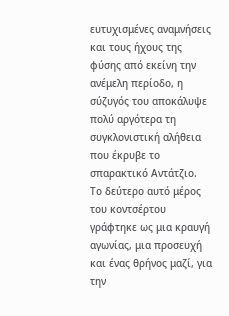ευτυχισμένες αναμνήσεις και τους ήχους της φύσης από εκείνη την ανέμελη περίοδο, η σύζυγός του αποκάλυψε πολύ αργότερα τη συγκλονιστική αλήθεια που έκρυβε το σπαρακτικό Αντάτζιο.
Το δεύτερο αυτό μέρος του κοντσέρτου γράφτηκε ως μια κραυγή αγωνίας, μια προσευχή και ένας θρήνος μαζί, για την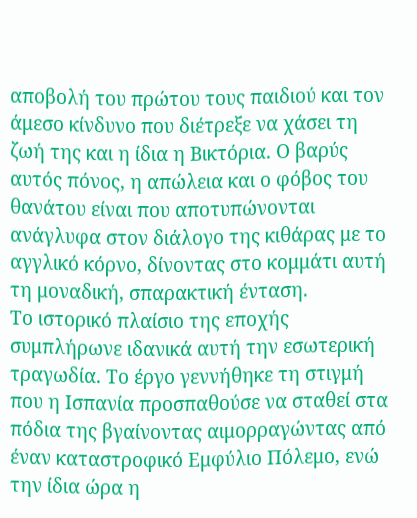αποβολή του πρώτου τους παιδιού και τον άμεσο κίνδυνο που διέτρεξε να χάσει τη ζωή της και η ίδια η Βικτόρια. Ο βαρύς αυτός πόνος, η απώλεια και ο φόβος του θανάτου είναι που αποτυπώνονται ανάγλυφα στον διάλογο της κιθάρας με το αγγλικό κόρνο, δίνοντας στο κομμάτι αυτή τη μοναδική, σπαρακτική ένταση.
Το ιστορικό πλαίσιο της εποχής συμπλήρωνε ιδανικά αυτή την εσωτερική τραγωδία. Το έργο γεννήθηκε τη στιγμή που η Ισπανία προσπαθούσε να σταθεί στα πόδια της βγαίνοντας αιμορραγώντας από έναν καταστροφικό Εμφύλιο Πόλεμο, ενώ την ίδια ώρα η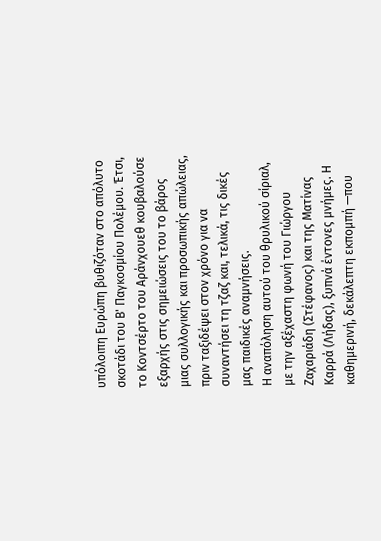υπόλοιπη Ευρώπη βυθιζόταν στο απόλυτο σκοτάδι του Β' Παγκοσμίου Πολέμου. Έτσι, το Κοντσέρτο του Αράνχουεθ κουβαλούσε εξαρχής στις σημειώσεις του το βάρος μιας συλλογικής και προσωπικής απώλειας, πριν ταξιδέψει στον χρόνο για να συναντήσει τη τζαζ και, τελικά, τις δικές μας παιδικές αναμνήσεις.
Η αναπόληση αυτού του θρυλικού σίριαλ, με την αξέχαστη φωνή του Γιώργου Ζαχαριάδη (Στέφανος) και της Ματίνας Καρρά (Λήδας), ξυπνά έντονες μνήμες. Η καθημερινή, δεκάλεπτη εκπομπή —που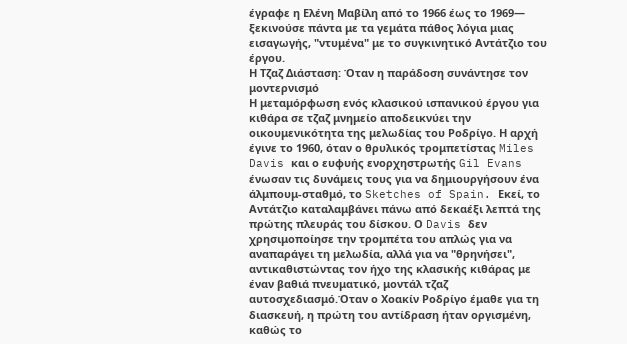έγραφε η Ελένη Μαβίλη από το 1966 έως το 1969— ξεκινούσε πάντα με τα γεμάτα πάθος λόγια μιας εισαγωγής, "ντυμένα" με το συγκινητικό Αντάτζιο του έργου.
Η Τζαζ Διάσταση: Όταν η παράδοση συνάντησε τον μοντερνισμό
Η μεταμόρφωση ενός κλασικού ισπανικού έργου για κιθάρα σε τζαζ μνημείο αποδεικνύει την οικουμενικότητα της μελωδίας του Ροδρίγο. Η αρχή έγινε το 1960, όταν ο θρυλικός τρομπετίστας Miles Davis και ο ευφυής ενορχηστρωτής Gil Evans ένωσαν τις δυνάμεις τους για να δημιουργήσουν ένα άλμπουμ-σταθμό, το Sketches of Spain. Εκεί, το Αντάτζιο καταλαμβάνει πάνω από δεκαέξι λεπτά της πρώτης πλευράς του δίσκου. Ο Davis δεν χρησιμοποίησε την τρομπέτα του απλώς για να αναπαράγει τη μελωδία, αλλά για να "θρηνήσει", αντικαθιστώντας τον ήχο της κλασικής κιθάρας με έναν βαθιά πνευματικό, μοντάλ τζαζ αυτοσχεδιασμό.Όταν ο Χοακίν Ροδρίγο έμαθε για τη διασκευή, η πρώτη του αντίδραση ήταν οργισμένη, καθώς το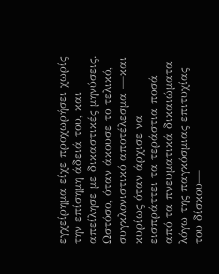εγχείρημα είχε προχωρήσει χωρίς την επίσημη άδειά του, και απείλησε με δικαστικές μηνύσεις. Ωστόσο, όταν άκουσε το τελικό, συγκλονιστικό αποτέλεσμα —και κυρίως όταν άρχισε να εισπράττει τα τεράστια ποσά από τα πνευματικά δικαιώματα λόγω της παγκόσμιας επιτυχίας του δίσκου—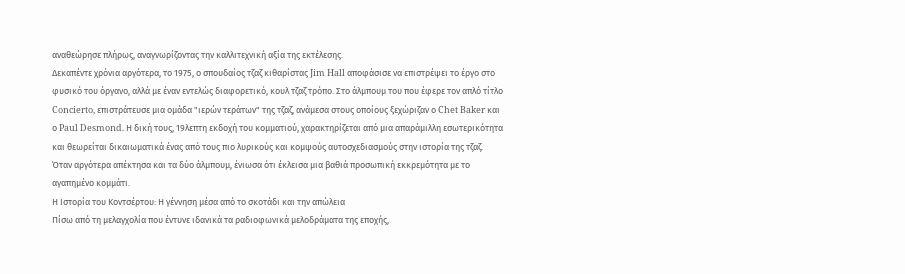αναθεώρησε πλήρως, αναγνωρίζοντας την καλλιτεχνική αξία της εκτέλεσης.
Δεκαπέντε χρόνια αργότερα, το 1975, ο σπουδαίος τζαζ κιθαρίστας Jim Hall αποφάσισε να επιστρέψει το έργο στο φυσικό του όργανο, αλλά με έναν εντελώς διαφορετικό, κουλ τζαζ τρόπο. Στο άλμπουμ του που έφερε τον απλό τίτλο Concierto, επιστράτευσε μια ομάδα "ιερών τεράτων" της τζαζ, ανάμεσα στους οποίους ξεχώριζαν ο Chet Baker και ο Paul Desmond. Η δική τους, 19λεπτη εκδοχή του κομματιού, χαρακτηρίζεται από μια απαράμιλλη εσωτερικότητα και θεωρείται δικαιωματικά ένας από τους πιο λυρικούς και κομψούς αυτοσχεδιασμούς στην ιστορία της τζαζ.
Όταν αργότερα απέκτησα και τα δύο άλμπουμ, ένιωσα ότι έκλεισα μια βαθιά προσωπική εκκρεμότητα με το αγαπημένο κομμάτι.
Η Ιστορία του Κοντσέρτου: Η γέννηση μέσα από το σκοτάδι και την απώλεια
Πίσω από τη μελαγχολία που έντυνε ιδανικά τα ραδιοφωνικά μελοδράματα της εποχής,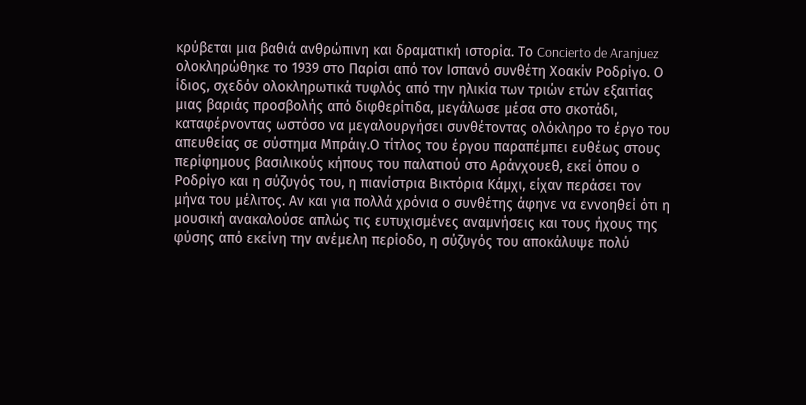κρύβεται μια βαθιά ανθρώπινη και δραματική ιστορία. Το Concierto de Aranjuez ολοκληρώθηκε το 1939 στο Παρίσι από τον Ισπανό συνθέτη Χοακίν Ροδρίγο. Ο ίδιος, σχεδόν ολοκληρωτικά τυφλός από την ηλικία των τριών ετών εξαιτίας μιας βαριάς προσβολής από διφθερίτιδα, μεγάλωσε μέσα στο σκοτάδι, καταφέρνοντας ωστόσο να μεγαλουργήσει συνθέτοντας ολόκληρο το έργο του απευθείας σε σύστημα Μπράιγ.Ο τίτλος του έργου παραπέμπει ευθέως στους περίφημους βασιλικούς κήπους του παλατιού στο Αράνχουεθ, εκεί όπου ο Ροδρίγο και η σύζυγός του, η πιανίστρια Βικτόρια Κάμχι, είχαν περάσει τον μήνα του μέλιτος. Αν και για πολλά χρόνια ο συνθέτης άφηνε να εννοηθεί ότι η μουσική ανακαλούσε απλώς τις ευτυχισμένες αναμνήσεις και τους ήχους της φύσης από εκείνη την ανέμελη περίοδο, η σύζυγός του αποκάλυψε πολύ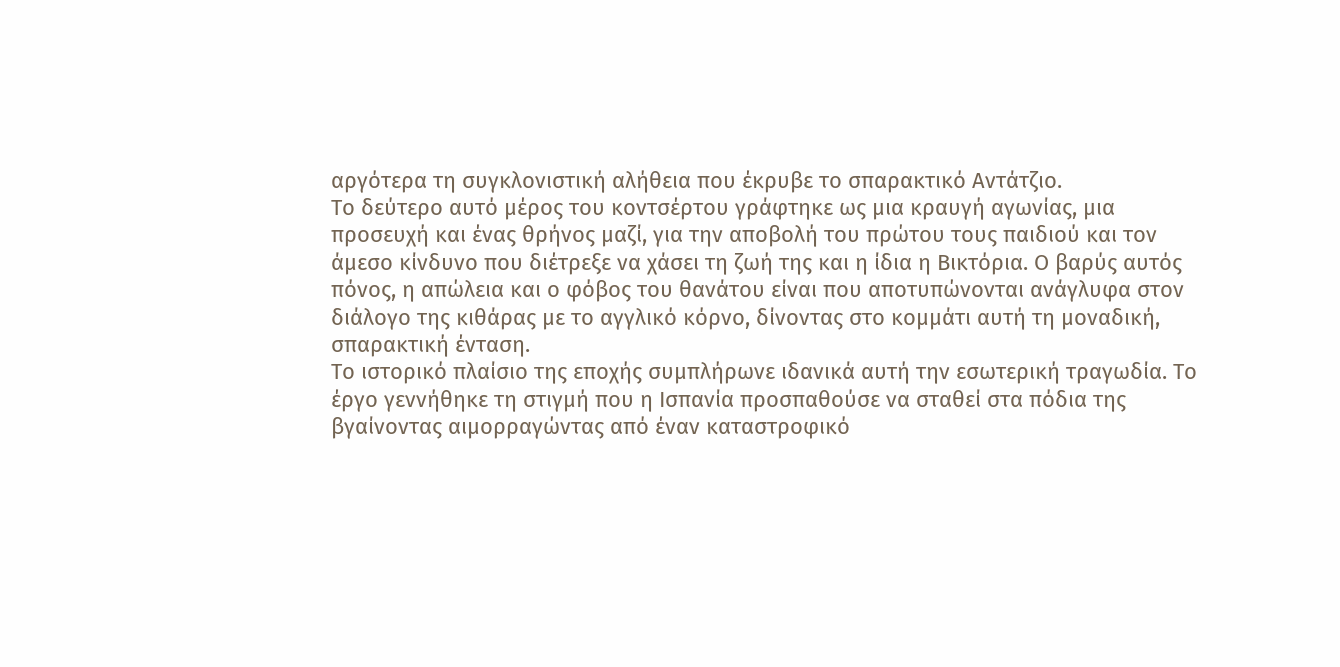αργότερα τη συγκλονιστική αλήθεια που έκρυβε το σπαρακτικό Αντάτζιο.
Το δεύτερο αυτό μέρος του κοντσέρτου γράφτηκε ως μια κραυγή αγωνίας, μια προσευχή και ένας θρήνος μαζί, για την αποβολή του πρώτου τους παιδιού και τον άμεσο κίνδυνο που διέτρεξε να χάσει τη ζωή της και η ίδια η Βικτόρια. Ο βαρύς αυτός πόνος, η απώλεια και ο φόβος του θανάτου είναι που αποτυπώνονται ανάγλυφα στον διάλογο της κιθάρας με το αγγλικό κόρνο, δίνοντας στο κομμάτι αυτή τη μοναδική, σπαρακτική ένταση.
Το ιστορικό πλαίσιο της εποχής συμπλήρωνε ιδανικά αυτή την εσωτερική τραγωδία. Το έργο γεννήθηκε τη στιγμή που η Ισπανία προσπαθούσε να σταθεί στα πόδια της βγαίνοντας αιμορραγώντας από έναν καταστροφικό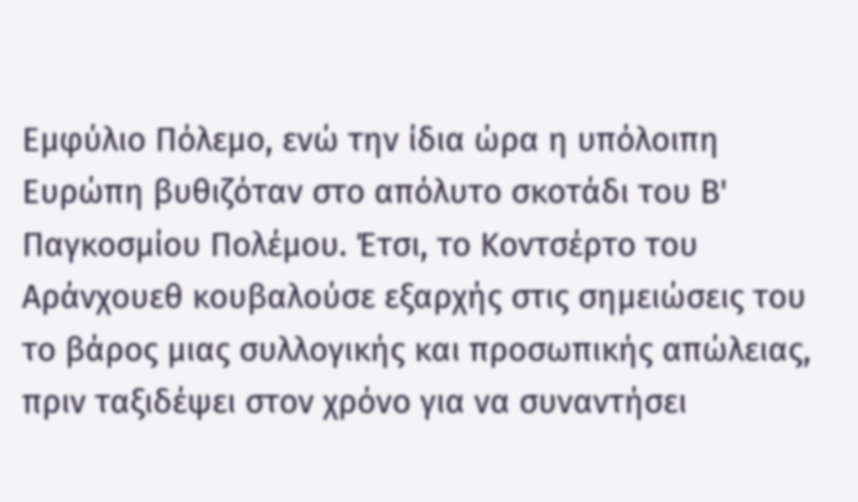Εμφύλιο Πόλεμο, ενώ την ίδια ώρα η υπόλοιπη Ευρώπη βυθιζόταν στο απόλυτο σκοτάδι του Β' Παγκοσμίου Πολέμου. Έτσι, το Κοντσέρτο του Αράνχουεθ κουβαλούσε εξαρχής στις σημειώσεις του το βάρος μιας συλλογικής και προσωπικής απώλειας, πριν ταξιδέψει στον χρόνο για να συναντήσει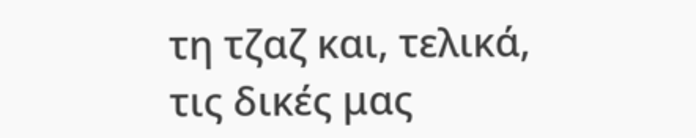τη τζαζ και, τελικά, τις δικές μας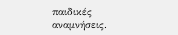παιδικές αναμνήσεις.